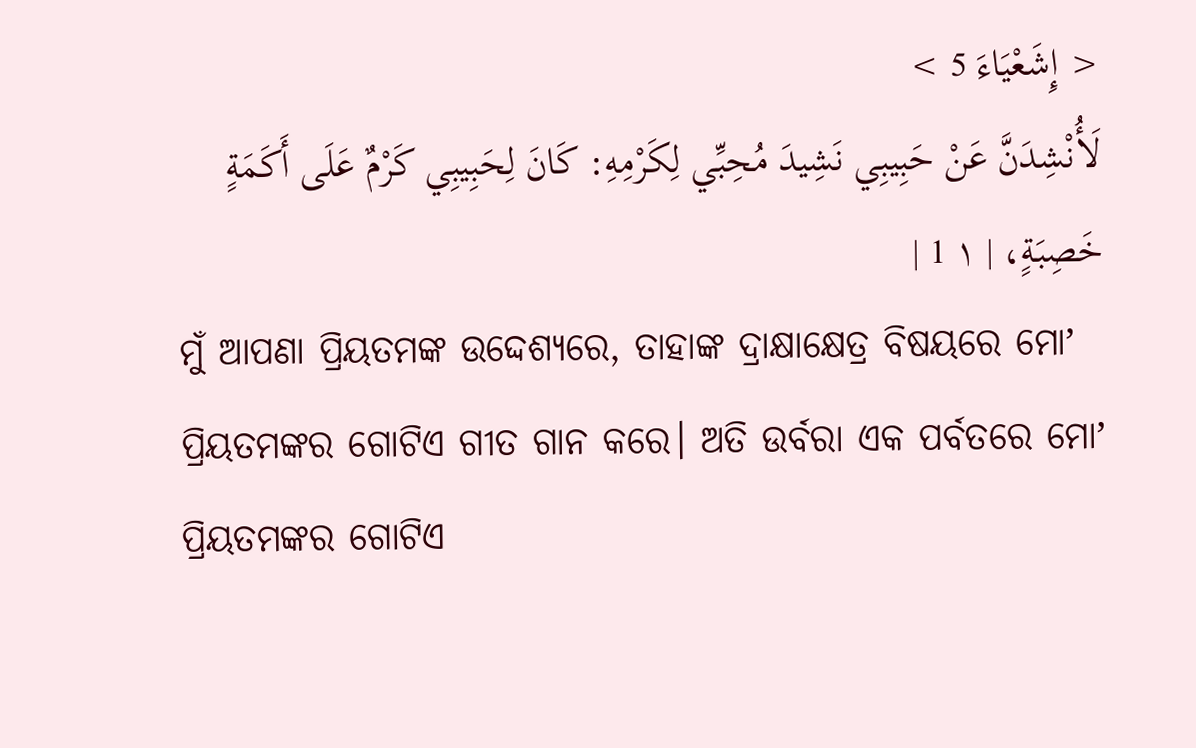< إِشَعْيَاءَ 5 >
لَأُنْشِدَنَّ عَنْ حَبِيبِي نَشِيدَ مُحِبِّي لِكَرْمِهِ: كَانَ لِحَبِيبِي كَرْمٌ عَلَى أَكَمَةٍ خَصِبَةٍ، | ١ 1 |
ମୁଁ ଆପଣା ପ୍ରିୟତମଙ୍କ ଉଦ୍ଦେଶ୍ୟରେ, ତାହାଙ୍କ ଦ୍ରାକ୍ଷାକ୍ଷେତ୍ର ବିଷୟରେ ମୋʼ ପ୍ରିୟତମଙ୍କର ଗୋଟିଏ ଗୀତ ଗାନ କରେ। ଅତି ଉର୍ବରା ଏକ ପର୍ବତରେ ମୋʼ ପ୍ରିୟତମଙ୍କର ଗୋଟିଏ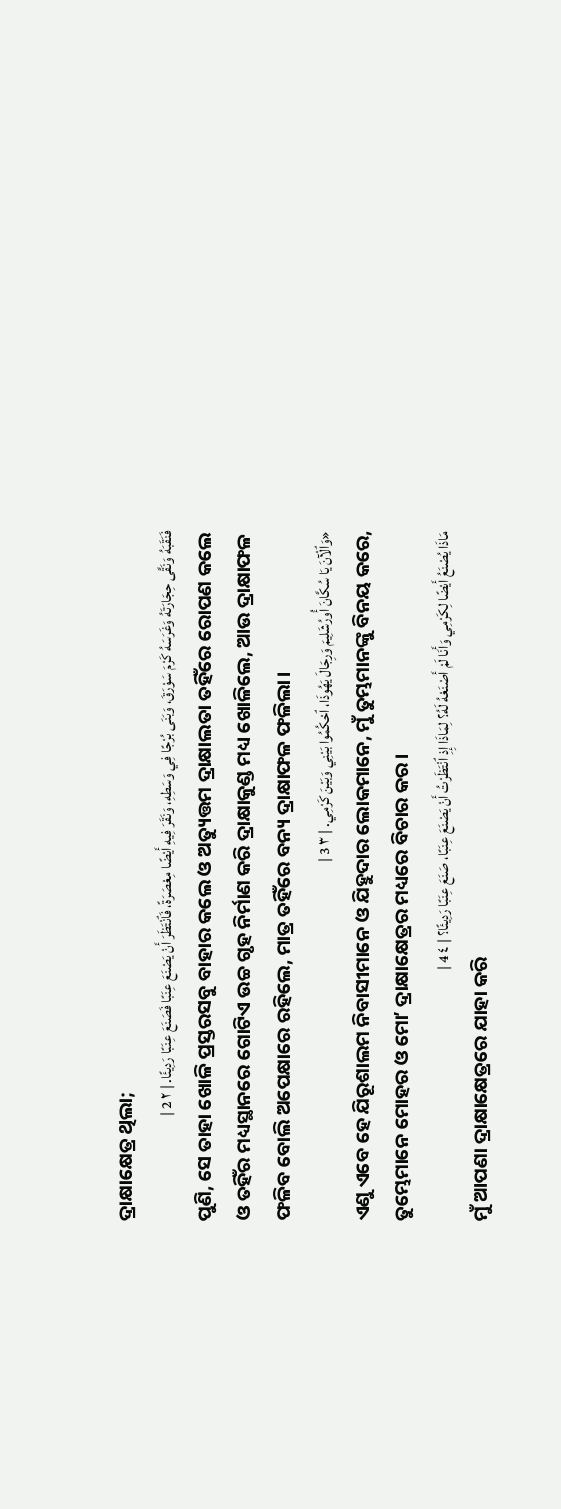ଦ୍ରାକ୍ଷାକ୍ଷେତ୍ର ଥିଲା;
فَنَقَبَهُ وَنَقَّى حِجَارَتَهُ وَغَرَسَهُ كَرْمَ سَوْرَقَ، وَبَنَى بُرْجًا فِي وَسَطِهِ، وَنَقَرَ فِيهِ أَيْضًا مِعْصَرَةً، فَٱنْتَظَرَ أَنْ يَصْنَعَ عِنَبًا فَصَنَعَ عِنَبًا رَدِيئًا. | ٢ 2 |
ପୁଣି, ସେ ତାହା ଖୋଳି ପ୍ରସ୍ତରସବୁ ବାହାର କଲେ ଓ ଅତ୍ୟୁତ୍ତମ ଦ୍ରାକ୍ଷାଲତା ତହିଁରେ ରୋପଣ କଲେ ଓ ତହିଁର ମଧ୍ୟସ୍ଥାନରେ ଗୋଟିଏ ଉଚ୍ଚ ଗୃହ ନିର୍ମାଣ କରି ଦ୍ରାକ୍ଷାକୁଣ୍ଡ ମଧ୍ୟ ଖୋଳିଲେ, ଆଉ ଦ୍ରାକ୍ଷାଫଳ ଫଳିବ ବୋଲି ଅପେକ୍ଷାରେ ରହିଲେ, ମାତ୍ର ତହିଁରେ ବନ୍ୟ ଦ୍ରାକ୍ଷାଫଳ ଫଳିଲା।
«وَٱلْآنَ يَا سُكَّانَ أُورُشَلِيمَ وَرِجَالَ يَهُوذَا، ٱحْكُمُوا بَيْنِي وَبَيْنَ كَرْمِي. | ٣ 3 |
ଏଣୁ ଏବେ ହେ ଯିରୂଶାଲମ ନିବାସୀମାନେ ଓ ଯିହୁଦାର ଲୋକମାନେ, ମୁଁ ତୁମ୍ଭମାନଙ୍କୁ ବିନୟ କରେ, ତୁମ୍ଭେମାନେ ମୋହର ଓ ମୋʼ ଦ୍ରାକ୍ଷାକ୍ଷେତ୍ରର ମଧ୍ୟରେ ବିଚାର କର।
مَاذَا يُصْنَعُ أَيْضًا لِكَرْمِي وَأَنَا لَمْ أَصْنَعْهُ لَهُ؟ لِمَاذَا إِذِ ٱنْتَظَرْتُ أَنْ يَصْنَعَ عِنَبًا، صَنَعَ عِنَبًا رَدِيئًا؟ | ٤ 4 |
ମୁଁ ଆପଣା ଦ୍ରାକ୍ଷାକ୍ଷେତ୍ରରେ ଯାହା କରି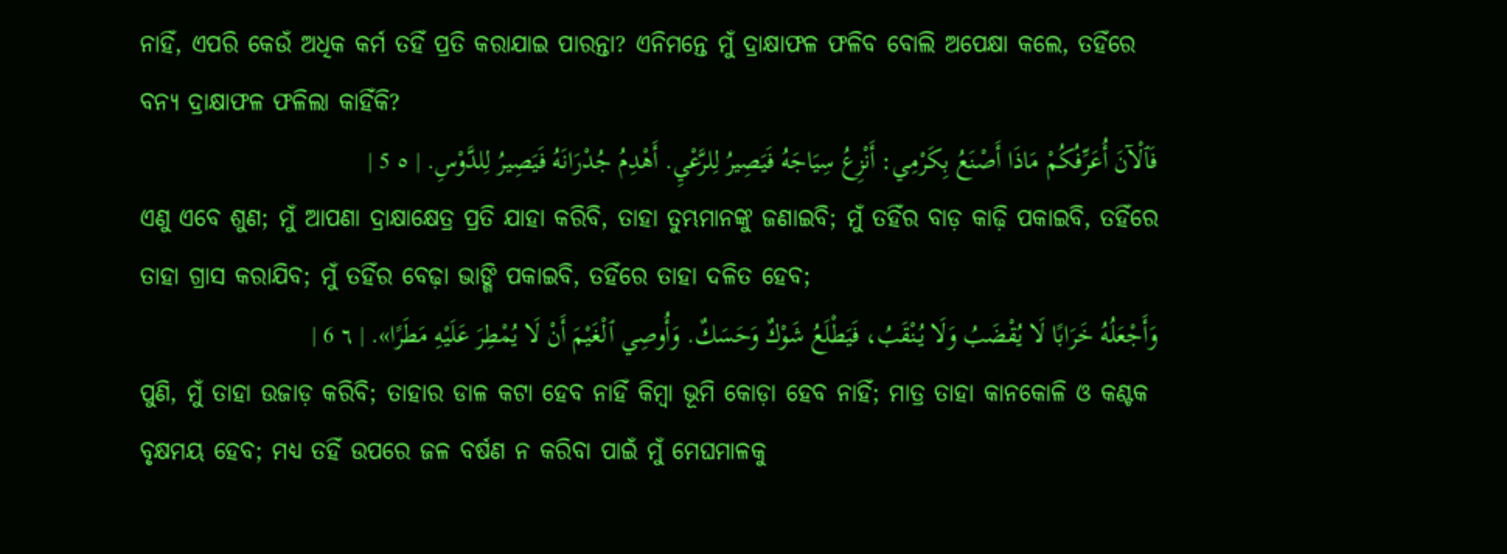ନାହିଁ, ଏପରି କେଉଁ ଅଧିକ କର୍ମ ତହିଁ ପ୍ରତି କରାଯାଇ ପାରନ୍ତା? ଏନିମନ୍ତେ ମୁଁ ଦ୍ରାକ୍ଷାଫଳ ଫଳିବ ବୋଲି ଅପେକ୍ଷା କଲେ, ତହିଁରେ ବନ୍ୟ ଦ୍ରାକ୍ଷାଫଳ ଫଳିଲା କାହିଁକି?
فَٱلْآنَ أُعَرِّفُكُمْ مَاذَا أَصْنَعُ بِكَرْمِي: أَنْزِعُ سِيَاجَهُ فَيَصِيرُ لِلرَّعْيِ. أَهْدِمُ جُدْرَانَهُ فَيَصِيرُ لِلدَّوْسِ. | ٥ 5 |
ଏଣୁ ଏବେ ଶୁଣ; ମୁଁ ଆପଣା ଦ୍ରାକ୍ଷାକ୍ଷେତ୍ର ପ୍ରତି ଯାହା କରିବି, ତାହା ତୁମ୍ଭମାନଙ୍କୁ ଜଣାଇବି; ମୁଁ ତହିଁର ବାଡ଼ କାଢ଼ି ପକାଇବି, ତହିଁରେ ତାହା ଗ୍ରାସ କରାଯିବ; ମୁଁ ତହିଁର ବେଢ଼ା ଭାଙ୍ଗି ପକାଇବି, ତହିଁରେ ତାହା ଦଳିତ ହେବ;
وَأَجْعَلُهُ خَرَابًا لَا يُقْضَبُ وَلَا يُنْقَبُ، فَيَطْلَعُ شَوْكٌ وَحَسَكٌ. وَأُوصِي ٱلْغَيْمَ أَنْ لَا يُمْطِرَ عَلَيْهِ مَطَرًا». | ٦ 6 |
ପୁଣି, ମୁଁ ତାହା ଉଜାଡ଼ କରିବି; ତାହାର ଡାଳ କଟା ହେବ ନାହିଁ କିମ୍ବା ଭୂମି କୋଡ଼ା ହେବ ନାହିଁ; ମାତ୍ର ତାହା କାନକୋଳି ଓ କଣ୍ଟକ ବୃକ୍ଷମୟ ହେବ; ମଧ୍ୟ ତହିଁ ଉପରେ ଜଳ ବର୍ଷଣ ନ କରିବା ପାଇଁ ମୁଁ ମେଘମାଳକୁ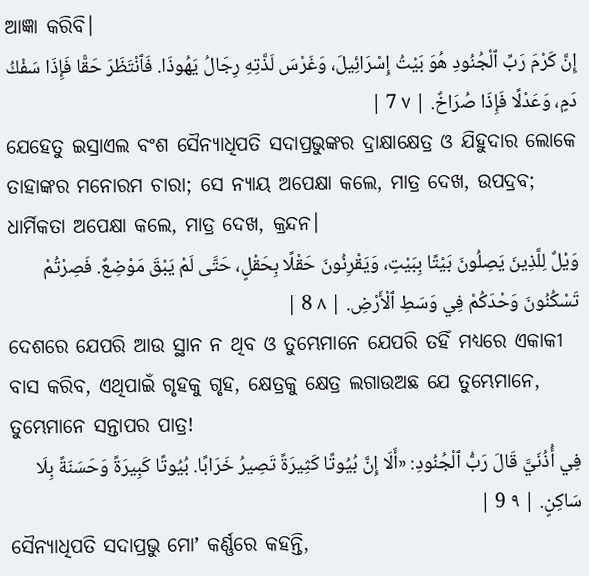ଆଜ୍ଞା କରିବି।
إِنَّ كَرْمَ رَبِّ ٱلْجُنُودِ هُوَ بَيْتُ إِسْرَائِيلَ، وَغَرْسَ لَذَّتِهِ رِجَالُ يَهُوذَا. فَٱنْتَظَرَ حَقًّا فَإِذَا سَفْكُ دَمٍ، وَعَدْلًا فَإِذَا صُرَاخٌ. | ٧ 7 |
ଯେହେତୁ ଇସ୍ରାଏଲ ବଂଶ ସୈନ୍ୟାଧିପତି ସଦାପ୍ରଭୁଙ୍କର ଦ୍ରାକ୍ଷାକ୍ଷେତ୍ର ଓ ଯିହୁଦାର ଲୋକେ ତାହାଙ୍କର ମନୋରମ ଚାରା; ସେ ନ୍ୟାୟ ଅପେକ୍ଷା କଲେ, ମାତ୍ର ଦେଖ, ଉପଦ୍ରବ; ଧାର୍ମିକତା ଅପେକ୍ଷା କଲେ, ମାତ୍ର ଦେଖ, କ୍ରନ୍ଦନ।
وَيْلٌ لِلَّذِينَ يَصِلُونَ بَيْتًا بِبَيْتٍ، وَيَقْرِنُونَ حَقْلًا بِحَقْلٍ، حَتَّى لَمْ يَبْقَ مَوْضِعٌ. فَصِرْتُمْ تَسْكُنُونَ وَحْدَكُمْ فِي وَسَطِ ٱلْأَرْضِ. | ٨ 8 |
ଦେଶରେ ଯେପରି ଆଉ ସ୍ଥାନ ନ ଥିବ ଓ ତୁମ୍ଭେମାନେ ଯେପରି ତହିଁ ମଧ୍ୟରେ ଏକାକୀ ବାସ କରିବ, ଏଥିପାଇଁ ଗୃହକୁ ଗୃହ, କ୍ଷେତ୍ରକୁ କ୍ଷେତ୍ର ଲଗାଉଅଛ ଯେ ତୁମ୍ଭେମାନେ, ତୁମ୍ଭେମାନେ ସନ୍ତାପର ପାତ୍ର!
فِي أُذُنَيَّ قَالَ رَبُّ ٱلْجُنُودِ: «أَلَا إِنَّ بُيُوتًا كَثِيرَةً تَصِيرُ خَرَابًا. بُيُوتًا كَبِيرَةً وَحَسَنَةً بِلَا سَاكِنٍ. | ٩ 9 |
ସୈନ୍ୟାଧିପତି ସଦାପ୍ରଭୁ ମୋʼ କର୍ଣ୍ଣରେ କହନ୍ତି,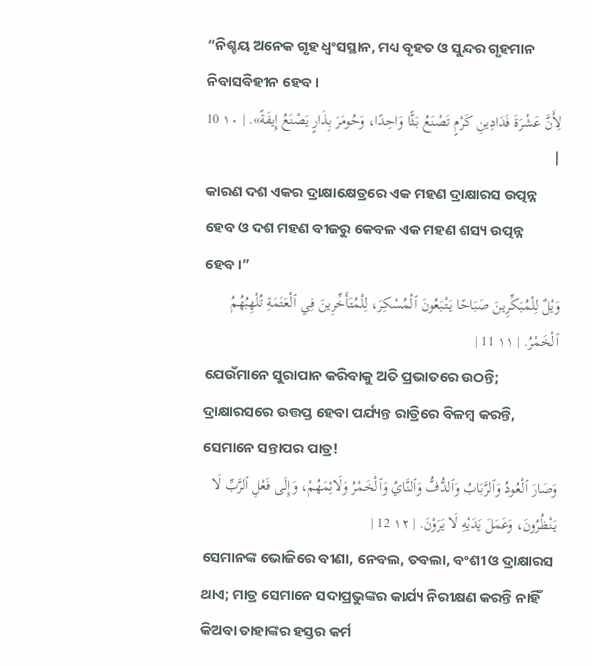“ନିଶ୍ଚୟ ଅନେକ ଗୃହ ଧ୍ୱଂସସ୍ଥାନ, ମଧ୍ୟ ବୃହତ ଓ ସୁନ୍ଦର ଗୃହମାନ ନିବାସବିହୀନ ହେବ।
لِأَنَّ عَشْرَةَ فَدَادِينِ كَرْمٍ تَصْنَعُ بَثًّا وَاحِدًا، وَحُومَرَ بِذَارٍ يَصْنَعُ إِيفَةً». | ١٠ 10 |
କାରଣ ଦଶ ଏକର ଦ୍ରାକ୍ଷାକ୍ଷେତ୍ରରେ ଏକ ମହଣ ଦ୍ରାକ୍ଷାରସ ଉତ୍ପନ୍ନ ହେବ ଓ ଦଶ ମହଣ ବୀଜରୁ କେବଳ ଏକ ମହଣ ଶସ୍ୟ ଉତ୍ପନ୍ନ ହେବ।”
وَيْلٌ لِلْمُبَكِّرِينَ صَبَاحًا يَتْبَعُونَ ٱلْمُسْكِرَ، لِلْمُتَأَخِّرِينَ فِي ٱلْعَتَمَةِ تُلْهِبُهُمُ ٱلْخَمْرُ. | ١١ 11 |
ଯେଉଁମାନେ ସୁରାପାନ କରିବାକୁ ଅତି ପ୍ରଭାତରେ ଉଠନ୍ତି; ଦ୍ରାକ୍ଷାରସରେ ଉତ୍ତପ୍ତ ହେବା ପର୍ଯ୍ୟନ୍ତ ରାତ୍ରିରେ ବିଳମ୍ବ କରନ୍ତି, ସେମାନେ ସନ୍ତାପର ପାତ୍ର!
وَصَارَ ٱلْعُودُ وَٱلرَّبَابُ وَٱلدُّفُّ وَٱلنَّايُ وَٱلْخَمْرُ وَلَائِمَهُمْ، وَإِلَى فَعْلِ ٱلرَّبِّ لَا يَنْظُرُونَ، وَعَمَلَ يَدَيْهِ لَا يَرَوْنَ. | ١٢ 12 |
ସେମାନଙ୍କ ଭୋଜିରେ ବୀଣା, ନେବଲ, ତବଲା, ବଂଶୀ ଓ ଦ୍ରାକ୍ଷାରସ ଥାଏ; ମାତ୍ର ସେମାନେ ସଦାପ୍ରଭୁଙ୍କର କାର୍ଯ୍ୟ ନିରୀକ୍ଷଣ କରନ୍ତି ନାହିଁ କିଅବା ତାହାଙ୍କର ହସ୍ତର କର୍ମ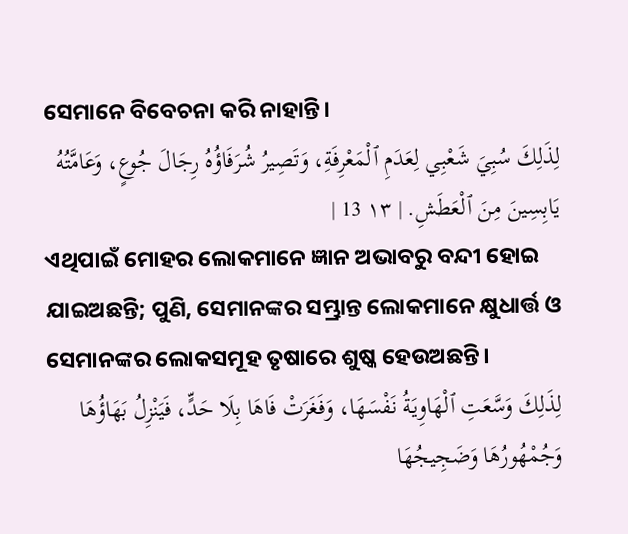ସେମାନେ ବିବେଚନା କରି ନାହାନ୍ତି।
لِذَلِكَ سُبِيَ شَعْبِي لِعَدَمِ ٱلْمَعْرِفَةِ، وَتَصِيرُ شُرَفَاؤُهُ رِجَالَ جُوعٍ، وَعَامَّتُهُ يَابِسِينَ مِنَ ٱلْعَطَشِ. | ١٣ 13 |
ଏଥିପାଇଁ ମୋହର ଲୋକମାନେ ଜ୍ଞାନ ଅଭାବରୁ ବନ୍ଦୀ ହୋଇ ଯାଇଅଛନ୍ତି; ପୁଣି, ସେମାନଙ୍କର ସମ୍ଭ୍ରାନ୍ତ ଲୋକମାନେ କ୍ଷୁଧାର୍ତ୍ତ ଓ ସେମାନଙ୍କର ଲୋକସମୂହ ତୃଷାରେ ଶୁଷ୍କ ହେଉଅଛନ୍ତି।
لِذَلِكَ وَسَّعَتِ ٱلْهَاوِيَةُ نَفْسَهَا، وَفَغَرَتْ فَاهَا بِلَا حَدٍّ، فَيَنْزِلُ بَهَاؤُهَا وَجُمْهُورُهَا وَضَجِيجُهَا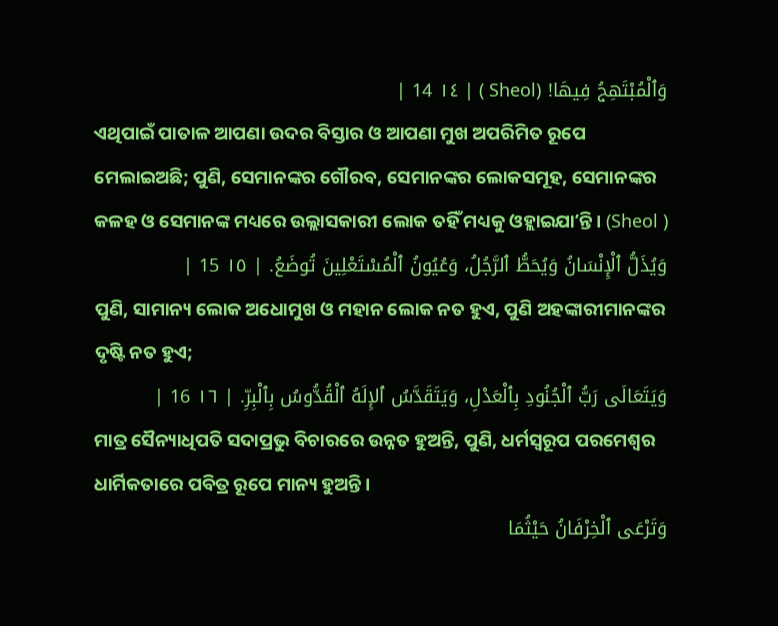وَٱلْمُبْتَهِجُ فِيهَا! (Sheol ) | ١٤ 14 |
ଏଥିପାଇଁ ପାତାଳ ଆପଣା ଉଦର ବିସ୍ତାର ଓ ଆପଣା ମୁଖ ଅପରିମିତ ରୂପେ ମେଲାଇଅଛି; ପୁଣି, ସେମାନଙ୍କର ଗୌରବ, ସେମାନଙ୍କର ଲୋକସମୂହ, ସେମାନଙ୍କର କଳହ ଓ ସେମାନଙ୍କ ମଧ୍ୟରେ ଉଲ୍ଲାସକାରୀ ଲୋକ ତହିଁ ମଧ୍ୟକୁ ଓହ୍ଲାଇଯାʼନ୍ତି। (Sheol )
وَيُذَلُّ ٱلْإِنْسَانُ وَيُحَطُّ ٱلرَّجُلُ، وَعُيُونُ ٱلْمُسْتَعْلِينَ تُوضَعُ. | ١٥ 15 |
ପୁଣି, ସାମାନ୍ୟ ଲୋକ ଅଧୋମୁଖ ଓ ମହାନ ଲୋକ ନତ ହୁଏ, ପୁଣି ଅହଙ୍କାରୀମାନଙ୍କର ଦୃଷ୍ଟି ନତ ହୁଏ;
وَيَتَعَالَى رَبُّ ٱلْجُنُودِ بِٱلْعَدْلِ، وَيَتَقَدَّسُ ٱلإِلَهُ ٱلْقُدُّوسُ بِٱلْبِرِّ. | ١٦ 16 |
ମାତ୍ର ସୈନ୍ୟାଧିପତି ସଦାପ୍ରଭୁ ବିଚାରରେ ଉନ୍ନତ ହୁଅନ୍ତି, ପୁଣି, ଧର୍ମସ୍ୱରୂପ ପରମେଶ୍ୱର ଧାର୍ମିକତାରେ ପବିତ୍ର ରୂପେ ମାନ୍ୟ ହୁଅନ୍ତି।
وَتَرْعَى ٱلْخِرْفَانُ حَيْثُمَا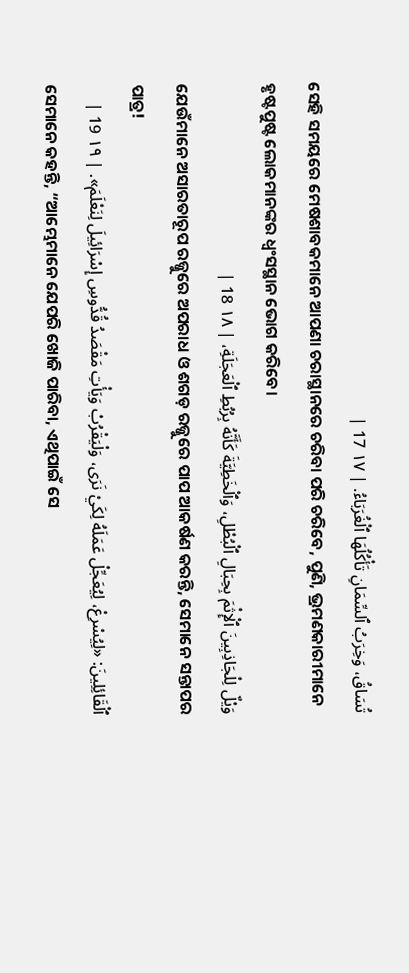تُسَاقُ، وَخِرَبُ ٱلسِّمَانِ تَأْكُلُهَا ٱلْغُرَبَاءُ. | ١٧ 17 |
ସେହି ସମୟରେ ମେଷଶାବକମାନେ ଆପଣା ଚରାସ୍ଥାନରେ ଚରିବା ପରି ଚରିବେ, ପୁଣି, ଭ୍ରମଣକାରୀମାନେ ହୃଷ୍ଟପୁଷ୍ଟ ଲୋକମାନଙ୍କର ଧ୍ୱଂସସ୍ଥାନ ଭୋଗ କରିବେ।
وَيْلٌ لِلْجَاذِبِينَ ٱلْإِثْمَ بِحِبَالِ ٱلْبُطْلِ، وَٱلْخَطِيَّةَ كَأَنَّهُ بِرُبُطِ ٱلْعَجَلَةِ، | ١٨ 18 |
ଯେଉଁମାନେ ଅସାରତାରୂପ ରଜ୍ଜୁରେ ଅପରାଧ ଓ ଶଗଡ଼ ରଜ୍ଜୁରେ ପାପ ଆକର୍ଷଣ କରନ୍ତି, ସେମାନେ ସନ୍ତାପର ପାତ୍ର!
ٱلْقَائِلِينَ: «لِيُسْرِعْ، لِيُعَجِّلْ عَمَلَهُ لِكَيْ نَرَى، وَلْيَقْرُبْ وَيَأْتِ مَقْصَدُ قُدُّوسِ إِسْرَائِيلَ لِنَعْلَمَ». | ١٩ 19 |
ସେମାନେ କହନ୍ତି, “ଆମ୍ଭେମାନେ ଯେପରି ଖୋଜି ପାରିବା, ଏଥିପାଇଁ ସେ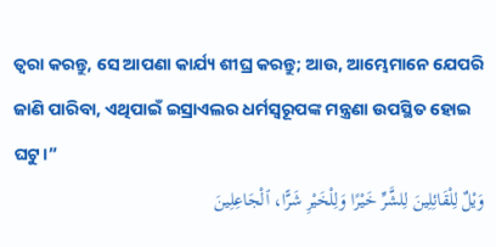ତ୍ୱରା କରନ୍ତୁ, ସେ ଆପଣା କାର୍ଯ୍ୟ ଶୀଘ୍ର କରନ୍ତୁ; ଆଉ, ଆମ୍ଭେମାନେ ଯେପରି ଜାଣି ପାରିବା, ଏଥିପାଇଁ ଇସ୍ରାଏଲର ଧର୍ମସ୍ୱରୂପଙ୍କ ମନ୍ତ୍ରଣା ଉପସ୍ଥିତ ହୋଇ ଘଟୁ।”
وَيْلٌ لِلْقَائِلِينَ لِلشَّرِّ خَيْرًا وَلِلْخَيْرِ شَرًّا، ٱلْجَاعِلِينَ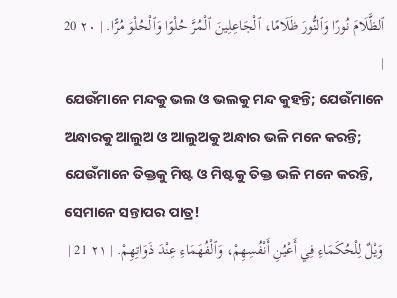ٱلظَّلَامَ نُورًا وَٱلنُّورَ ظَلَامًا، ٱلْجَاعِلِينَ ٱلْمُرَّ حُلْوًا وَٱلْحُلْوَ مُرًّا. | ٢٠ 20 |
ଯେଉଁମାନେ ମନ୍ଦକୁ ଭଲ ଓ ଭଲକୁ ମନ୍ଦ କୁହନ୍ତି; ଯେଉଁମାନେ ଅନ୍ଧାରକୁ ଆଲୁଅ ଓ ଆଲୁଅକୁ ଅନ୍ଧାର ଭଳି ମନେ କରନ୍ତି; ଯେଉଁମାନେ ତିକ୍ତକୁ ମିଷ୍ଟ ଓ ମିଷ୍ଟକୁ ତିକ୍ତ ଭଳି ମନେ କରନ୍ତି, ସେମାନେ ସନ୍ତାପର ପାତ୍ର!
وَيْلٌ لِلْحُكَمَاءِ فِي أَعْيُنِ أَنْفُسِهِمْ، وَٱلْفُهَمَاءِ عِنْدَ ذَوَاتِهِمْ. | ٢١ 21 |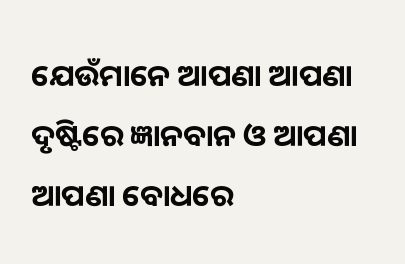ଯେଉଁମାନେ ଆପଣା ଆପଣା ଦୃଷ୍ଟିରେ ଜ୍ଞାନବାନ ଓ ଆପଣା ଆପଣା ବୋଧରେ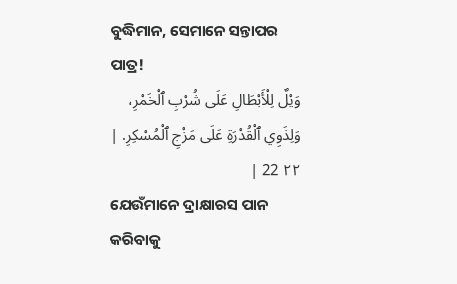ବୁଦ୍ଧିମାନ, ସେମାନେ ସନ୍ତାପର ପାତ୍ର!
وَيْلٌ لِلْأَبْطَالِ عَلَى شُرْبِ ٱلْخَمْرِ، وَلِذَوِي ٱلْقُدْرَةِ عَلَى مَزْجِ ٱلْمُسْكِرِ. | ٢٢ 22 |
ଯେଉଁମାନେ ଦ୍ରାକ୍ଷାରସ ପାନ କରିବାକୁ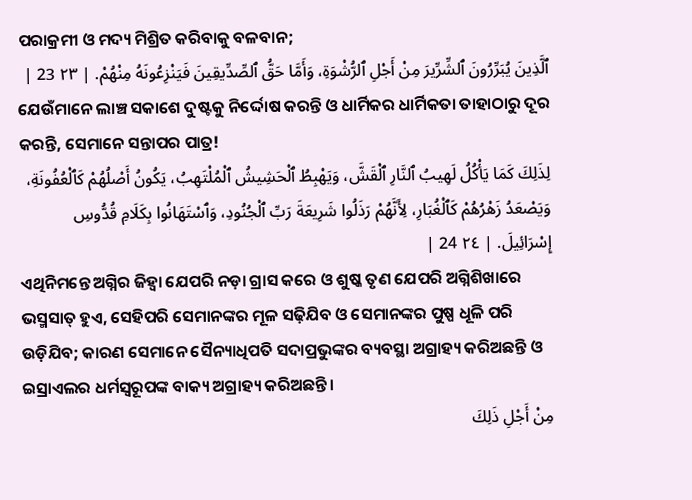ପରାକ୍ରମୀ ଓ ମଦ୍ୟ ମିଶ୍ରିତ କରିବାକୁ ବଳବାନ;
ٱلَّذِينَ يُبَرِّرُونَ ٱلشِّرِّيرَ مِنْ أَجْلِ ٱلرُّشْوَةِ، وَأَمَّا حَقُّ ٱلصِّدِّيقِينَ فَيَنْزِعُونَهُ مِنْهُمْ. | ٢٣ 23 |
ଯେଉଁମାନେ ଲାଞ୍ଚ ସକାଶେ ଦୁଷ୍ଟକୁ ନିର୍ଦ୍ଦୋଷ କରନ୍ତି ଓ ଧାର୍ମିକର ଧାର୍ମିକତା ତାହାଠାରୁ ଦୂର କରନ୍ତି, ସେମାନେ ସନ୍ତାପର ପାତ୍ର!
لِذَلِكَ كَمَا يَأْكُلُ لَهِيبُ ٱلنَّارِ ٱلْقَشَّ، وَيَهْبِطُ ٱلْحَشِيشُ ٱلْمُلْتَهِبُ، يَكُونُ أَصْلُهُمْ كَٱلْعُفُونَةِ، وَيَصْعَدُ زَهْرُهُمْ كَٱلْغُبَارِ، لِأَنَّهُمْ رَذَلُوا شَرِيعَةَ رَبِّ ٱلْجُنُودِ، وَٱسْتَهَانُوا بِكَلَامِ قُدُّوسِ إِسْرَائِيلَ. | ٢٤ 24 |
ଏଥିନିମନ୍ତେ ଅଗ୍ନିର ଜିହ୍ୱା ଯେପରି ନଡ଼ା ଗ୍ରାସ କରେ ଓ ଶୁଷ୍କ ତୃଣ ଯେପରି ଅଗ୍ନିଶିଖାରେ ଭସ୍ମସାତ୍ ହୁଏ, ସେହିପରି ସେମାନଙ୍କର ମୂଳ ସଢ଼ିଯିବ ଓ ସେମାନଙ୍କର ପୁଷ୍ପ ଧୂଳି ପରି ଉଡ଼ିଯିବ; କାରଣ ସେମାନେ ସୈନ୍ୟାଧିପତି ସଦାପ୍ରଭୁଙ୍କର ବ୍ୟବସ୍ଥା ଅଗ୍ରାହ୍ୟ କରିଅଛନ୍ତି ଓ ଇସ୍ରାଏଲର ଧର୍ମସ୍ୱରୂପଙ୍କ ବାକ୍ୟ ଅଗ୍ରାହ୍ୟ କରିଅଛନ୍ତି।
مِنْ أَجْلِ ذَلِكَ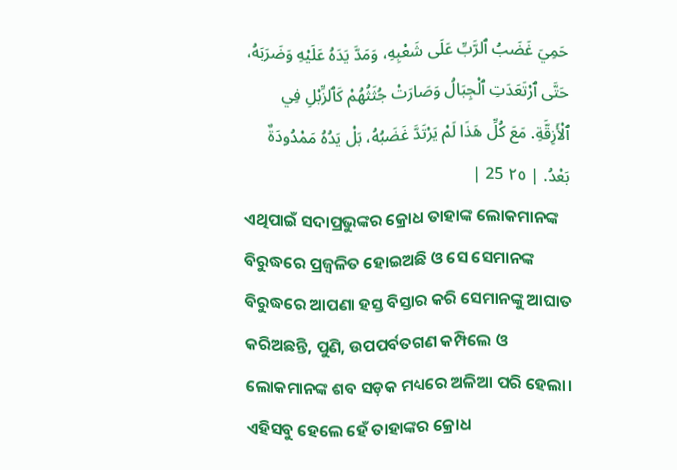حَمِيَ غَضَبُ ٱلرَّبِّ عَلَى شَعْبِهِ، وَمَدَّ يَدَهُ عَلَيْهِ وَضَرَبَهُ، حَتَّى ٱرْتَعَدَتِ ٱلْجِبَالُ وَصَارَتْ جُثَثُهُمْ كَٱلزِّبْلِ فِي ٱلْأَزِقَّةِ. مَعَ كُلِّ هَذَا لَمْ يَرْتَدَّ غَضَبُهُ، بَلْ يَدُهُ مَمْدُودَةٌ بَعْدُ. | ٢٥ 25 |
ଏଥିପାଇଁ ସଦାପ୍ରଭୁଙ୍କର କ୍ରୋଧ ତାହାଙ୍କ ଲୋକମାନଙ୍କ ବିରୁଦ୍ଧରେ ପ୍ରଜ୍ୱଳିତ ହୋଇଅଛି ଓ ସେ ସେମାନଙ୍କ ବିରୁଦ୍ଧରେ ଆପଣା ହସ୍ତ ବିସ୍ତାର କରି ସେମାନଙ୍କୁ ଆଘାତ କରିଅଛନ୍ତି, ପୁଣି, ଉପପର୍ବତଗଣ କମ୍ପିଲେ ଓ ଲୋକମାନଙ୍କ ଶବ ସଡ଼କ ମଧ୍ୟରେ ଅଳିଆ ପରି ହେଲା। ଏହିସବୁ ହେଲେ ହେଁ ତାହାଙ୍କର କ୍ରୋଧ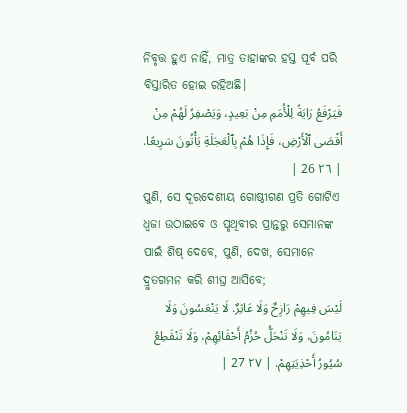ନିବୃତ୍ତ ହୁଏ ନାହିଁ, ମାତ୍ର ତାହାଙ୍କର ହସ୍ତ ପୂର୍ବ ପରି ବିସ୍ତାରିତ ହୋଇ ରହିଅଛି।
فَيَرْفَعُ رَايَةً لِلْأُمَمِ مِنْ بَعِيدٍ، وَيَصْفِرُ لَهُمْ مِنْ أَقْصَى ٱلْأَرْضِ، فَإِذَا هُمْ بِٱلْعَجَلَةِ يَأْتُونَ سَرِيعًا. | ٢٦ 26 |
ପୁଣି, ସେ ଦୂରଦେଶୀୟ ଗୋଷ୍ଠୀଗଣ ପ୍ରତି ଗୋଟିଏ ଧ୍ୱଜା ଉଠାଇବେ ଓ ପୃଥିବୀର ପ୍ରାନ୍ତରୁ ସେମାନଙ୍କ ପାଇଁ ଶିଷ୍ ଦେବେ, ପୁଣି, ଦେଖ, ସେମାନେ ଦ୍ରୁତଗମନ କରି ଶୀଘ୍ର ଆସିବେ;
لَيْسَ فِيهِمْ رَازِحٌ وَلَا عَاثِرٌ. لَا يَنْعَسُونَ وَلَا يَنَامُونَ، وَلَا تَنْحَلُّ حُزُمُ أَحْقَائِهِمْ، وَلَا تَنْقَطِعُ سُيُورُ أَحْذِيَتِهِمْ. | ٢٧ 27 |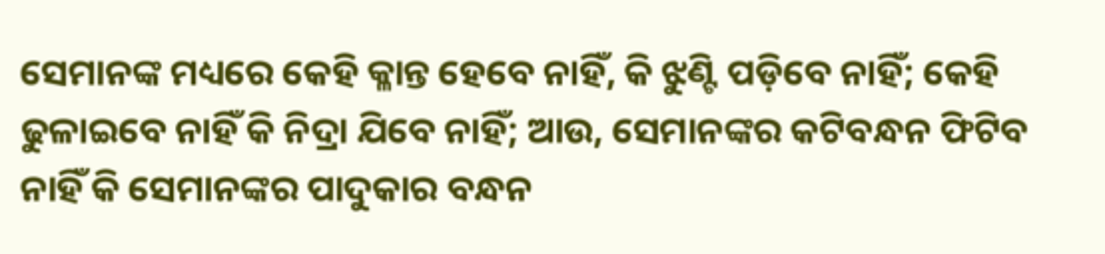ସେମାନଙ୍କ ମଧ୍ୟରେ କେହି କ୍ଳାନ୍ତ ହେବେ ନାହିଁ, କି ଝୁଣ୍ଟି ପଡ଼ିବେ ନାହିଁ; କେହି ଢୁଳାଇବେ ନାହିଁ କି ନିଦ୍ରା ଯିବେ ନାହିଁ; ଆଉ, ସେମାନଙ୍କର କଟିବନ୍ଧନ ଫିଟିବ ନାହିଁ କି ସେମାନଙ୍କର ପାଦୁକାର ବନ୍ଧନ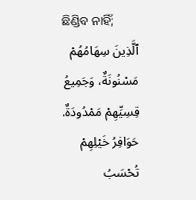ଛିଣ୍ଡିବ ନାହିଁ;
ٱلَّذِينَ سِهَامُهُمْ مَسْنُونَةٌ، وَجَمِيعُ قِسِيِّهِمْ مَمْدُودَةٌ. حَوَافِرُ خَيْلِهِمْ تُحْسَبُ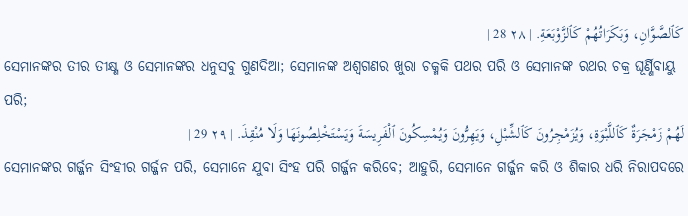كَٱلصَّوَّانِ، وَبَكَرَاتُهُمْ كَٱلزَّوْبَعَةِ. | ٢٨ 28 |
ସେମାନଙ୍କର ତୀର ତୀକ୍ଷ୍ଣ ଓ ସେମାନଙ୍କର ଧନୁସବୁ ଗୁଣଦିଆ; ସେମାନଙ୍କ ଅଶ୍ୱଗଣର ଖୁରା ଚକ୍ମକି ପଥର ପରି ଓ ସେମାନଙ୍କ ରଥର ଚକ୍ର ଘୂର୍ଣ୍ଣିବାୟୁ ପରି;
لَهُمْ زَمْجَرَةٌ كَٱللَّبْوَةِ، وَيُزَمْجِرُونَ كَٱلشِّبْلِ، وَيَهِرُّونَ وَيُمْسِكُونَ ٱلْفَرِيسَةَ وَيَسْتَخْلِصُونَهَا وَلَا مُنْقِذَ. | ٢٩ 29 |
ସେମାନଙ୍କର ଗର୍ଜ୍ଜନ ସିଂହୀର ଗର୍ଜ୍ଜନ ପରି, ସେମାନେ ଯୁବା ସିଂହ ପରି ଗର୍ଜ୍ଜନ କରିବେ; ଆହୁରି, ସେମାନେ ଗର୍ଜ୍ଜନ କରି ଓ ଶିକାର ଧରି ନିରାପଦରେ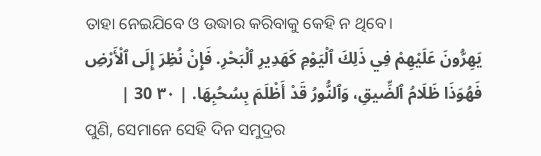ତାହା ନେଇଯିବେ ଓ ଉଦ୍ଧାର କରିବାକୁ କେହି ନ ଥିବେ।
يَهِرُّونَ عَلَيْهِمْ فِي ذَلِكَ ٱلْيَوْمِ كَهَدِيرِ ٱلْبَحْرِ. فَإِنْ نُظِرَ إِلَى ٱلْأَرْضِ فَهُوَذَا ظَلَامُ ٱلضِّيقِ، وَٱلنُّورُ قَدْ أَظْلَمَ بِسُحُبِهَا. | ٣٠ 30 |
ପୁଣି, ସେମାନେ ସେହି ଦିନ ସମୁଦ୍ରର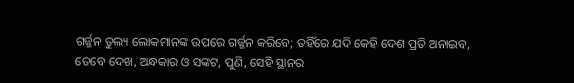ଗର୍ଜ୍ଜନ ତୁଲ୍ୟ ଲୋକମାନଙ୍କ ଉପରେ ଗର୍ଜ୍ଜନ କରିବେ; ତହିଁରେ ଯଦି କେହି ଦେଶ ପ୍ରତି ଅନାଇବ, ତେବେ ଦେଖ, ଅନ୍ଧକାର ଓ ସଙ୍କଟ, ପୁଣି, ସେହି ସ୍ଥାନର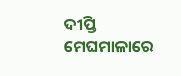ଦୀପ୍ତି ମେଘମାଳାରେ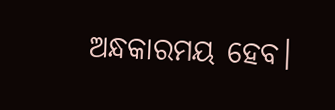ଅନ୍ଧକାରମୟ ହେବ।